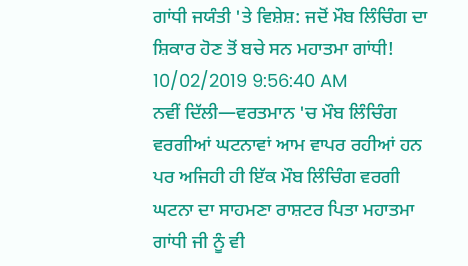ਗਾਂਧੀ ਜਯੰਤੀ 'ਤੇ ਵਿਸ਼ੇਸ਼: ਜਦੋਂ ਮੌਬ ਲਿੰਚਿੰਗ ਦਾ ਸ਼ਿਕਾਰ ਹੋਣ ਤੋਂ ਬਚੇ ਸਨ ਮਹਾਤਮਾ ਗਾਂਧੀ!
10/02/2019 9:56:40 AM
ਨਵੀਂ ਦਿੱਲੀ—ਵਰਤਮਾਨ 'ਚ ਮੌਬ ਲਿੰਚਿੰਗ ਵਰਗੀਆਂ ਘਟਨਾਵਾਂ ਆਮ ਵਾਪਰ ਰਹੀਆਂ ਹਨ ਪਰ ਅਜਿਹੀ ਹੀ ਇੱਕ ਮੌਬ ਲਿੰਚਿੰਗ ਵਰਗੀ ਘਟਨਾ ਦਾ ਸਾਹਮਣਾ ਰਾਸ਼ਟਰ ਪਿਤਾ ਮਹਾਤਮਾ ਗਾਂਧੀ ਜੀ ਨੂੰ ਵੀ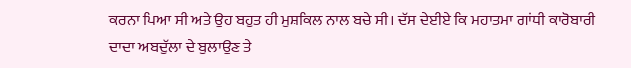ਕਰਨਾ ਪਿਆ ਸੀ ਅਤੇ ਉਹ ਬਹੁਤ ਹੀ ਮੁਸ਼ਕਿਲ ਨਾਲ ਬਚੇ ਸੀ। ਦੱਸ ਦੇਈਏ ਕਿ ਮਹਾਤਮਾ ਗਾਂਧੀ ਕਾਰੋਬਾਰੀ ਦਾਦਾ ਅਬਦੁੱਲਾ ਦੇ ਬੁਲਾਉਣ ਤੇ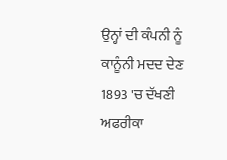ਉਨ੍ਹਾਂ ਦੀ ਕੰਪਨੀ ਨੂੰ ਕਾਨੂੰਨੀ ਮਦਦ ਦੇਣ 1893 'ਚ ਦੱਖਣੀ ਅਫਰੀਕਾ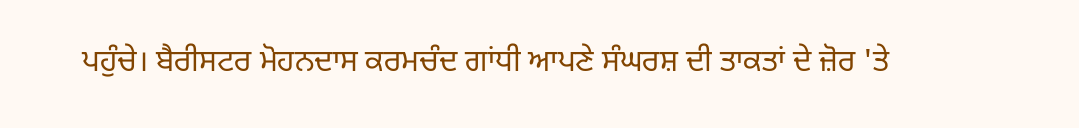ਪਹੁੰਚੇ। ਬੈਰੀਸਟਰ ਮੋਹਨਦਾਸ ਕਰਮਚੰਦ ਗਾਂਧੀ ਆਪਣੇ ਸੰਘਰਸ਼ ਦੀ ਤਾਕਤਾਂ ਦੇ ਜ਼ੋਰ 'ਤੇ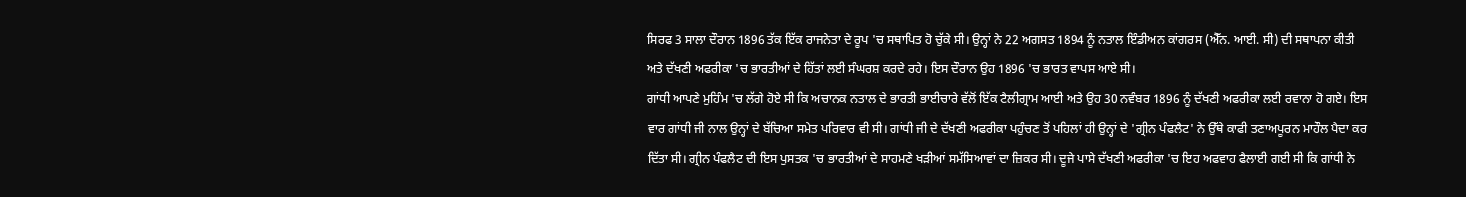ਸਿਰਫ 3 ਸਾਲਾ ਦੌਰਾਨ 1896 ਤੱਕ ਇੱਕ ਰਾਜਨੇਤਾ ਦੇ ਰੂਪ 'ਚ ਸਥਾਪਿਤ ਹੋ ਚੁੱਕੇ ਸੀ। ਉਨ੍ਹਾਂ ਨੇ 22 ਅਗਸਤ 1894 ਨੂੰ ਨਤਾਲ ਇੰਡੀਅਨ ਕਾਂਗਰਸ (ਐੱਨ. ਆਈ. ਸੀ) ਦੀ ਸਥਾਪਨਾ ਕੀਤੀ ਅਤੇ ਦੱਖਣੀ ਅਫਰੀਕਾ 'ਚ ਭਾਰਤੀਆਂ ਦੇ ਹਿੱਤਾਂ ਲਈ ਸੰਘਰਸ਼ ਕਰਦੇ ਰਹੇ। ਇਸ ਦੌਰਾਨ ਉਹ 1896 'ਚ ਭਾਰਤ ਵਾਪਸ ਆਏ ਸੀ।
ਗਾਂਧੀ ਆਪਣੇ ਮੁਹਿੰਮ 'ਚ ਲੱਗੇ ਹੋਏ ਸੀ ਕਿ ਅਚਾਨਕ ਨਤਾਲ ਦੇ ਭਾਰਤੀ ਭਾਈਚਾਰੇ ਵੱਲੋਂ ਇੱਕ ਟੈਲੀਗ੍ਰਾਮ ਆਈ ਅਤੇ ਉਹ 30 ਨਵੰਬਰ 1896 ਨੂੰ ਦੱਖਣੀ ਅਫਰੀਕਾ ਲਈ ਰਵਾਨਾ ਹੋ ਗਏ। ਇਸ ਵਾਰ ਗਾਂਧੀ ਜੀ ਨਾਲ ਉਨ੍ਹਾਂ ਦੇ ਬੱਚਿਆ ਸਮੇਤ ਪਰਿਵਾਰ ਵੀ ਸੀ। ਗਾਂਧੀ ਜੀ ਦੇ ਦੱਖਣੀ ਅਫਰੀਕਾ ਪਹੁੰਚਣ ਤੋਂ ਪਹਿਲਾਂ ਹੀ ਉਨ੍ਹਾਂ ਦੇ 'ਗ੍ਰੀਨ ਪੰਫਲੈਟ' ਨੇ ਉੱਥੇ ਕਾਫੀ ਤਣਾਅਪੂਰਨ ਮਾਹੌਲ ਪੈਦਾ ਕਰ ਦਿੱਤਾ ਸੀ। ਗ੍ਰੀਨ ਪੰਫਲੈਟ ਦੀ ਇਸ ਪੁਸਤਕ 'ਚ ਭਾਰਤੀਆਂ ਦੇ ਸਾਹਮਣੇ ਖੜੀਆਂ ਸਮੱਸਿਆਵਾਂ ਦਾ ਜ਼ਿਕਰ ਸੀ। ਦੂਜੇ ਪਾਸੇ ਦੱਖਣੀ ਅਫਰੀਕਾ 'ਚ ਇਹ ਅਫਵਾਹ ਫੈਲਾਈ ਗਈ ਸੀ ਕਿ ਗਾਂਧੀ ਨੇ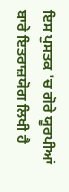ਇਸ ਪੁਸਤਕ 'ਚ ਗੋਰੇ ਯੂਰਪੀਆਂ ਬਾਰੇ ਇਤਰਾਜ਼ਯੋਗ ਲਿਖੀ ਹੈ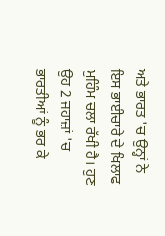ਅਤੇ ਭਾਰਤ 'ਚ ਉਨ੍ਹਾਂ ਨੇ ਇਸ ਭਾਈਚਾਰੇ ਦੇ ਖਿਲਾਫ ਮੁਹਿੰਮ ਚਲਾ ਰੱਖੀ ਹੈ। ਹੁਣ ਉਹ 2 ਜਹਾਜ਼ਾਂ 'ਚ ਭਾਰਤੀਆਂ ਨੂੰ ਭਰ ਕੇ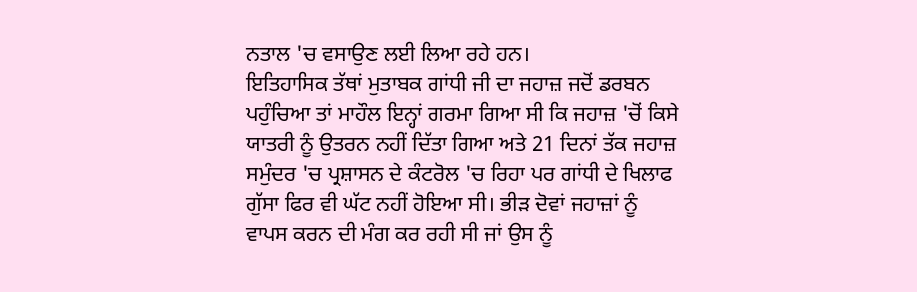ਨਤਾਲ 'ਚ ਵਸਾਉਣ ਲਈ ਲਿਆ ਰਹੇ ਹਨ।
ਇਤਿਹਾਸਿਕ ਤੱਥਾਂ ਮੁਤਾਬਕ ਗਾਂਧੀ ਜੀ ਦਾ ਜਹਾਜ਼ ਜਦੋਂ ਡਰਬਨ ਪਹੁੰਚਿਆ ਤਾਂ ਮਾਹੌਲ ਇਨ੍ਹਾਂ ਗਰਮਾ ਗਿਆ ਸੀ ਕਿ ਜਹਾਜ਼ 'ਚੋਂ ਕਿਸੇ ਯਾਤਰੀ ਨੂੰ ਉਤਰਨ ਨਹੀਂ ਦਿੱਤਾ ਗਿਆ ਅਤੇ 21 ਦਿਨਾਂ ਤੱਕ ਜਹਾਜ਼ ਸਮੁੰਦਰ 'ਚ ਪ੍ਰਸ਼ਾਸਨ ਦੇ ਕੰਟਰੋਲ 'ਚ ਰਿਹਾ ਪਰ ਗਾਂਧੀ ਦੇ ਖਿਲਾਫ ਗੁੱਸਾ ਫਿਰ ਵੀ ਘੱਟ ਨਹੀਂ ਹੋਇਆ ਸੀ। ਭੀੜ ਦੋਵਾਂ ਜਹਾਜ਼ਾਂ ਨੂੰ ਵਾਪਸ ਕਰਨ ਦੀ ਮੰਗ ਕਰ ਰਹੀ ਸੀ ਜਾਂ ਉਸ ਨੂੰ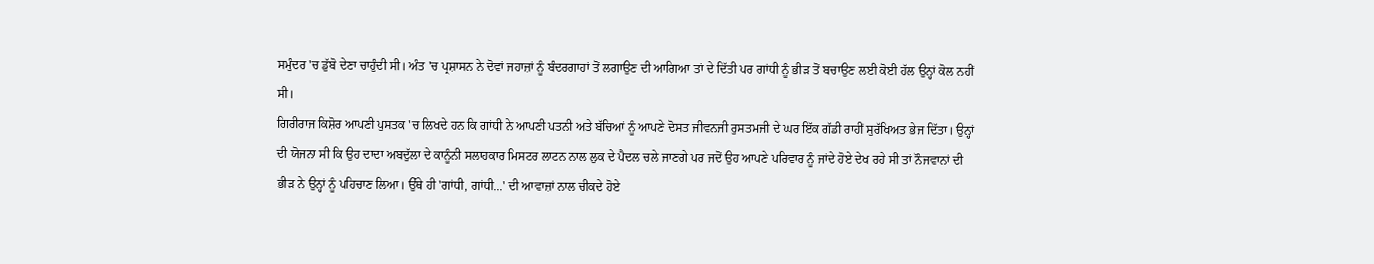ਸਮੁੰਦਰ 'ਚ ਡੁੱਬੋ ਦੇਣਾ ਚਾਹੁੰਦੀ ਸੀ। ਅੰਤ 'ਚ ਪ੍ਰਸ਼ਾਸਨ ਨੇ ਦੋਵਾਂ ਜਹਾਜ਼ਾਂ ਨੂੰ ਬੰਦਰਗਾਹਾਂ ਤੋਂ ਲਗਾਉਣ ਦੀ ਆਗਿਆ ਤਾਂ ਦੇ ਦਿੱਤੀ ਪਰ ਗਾਂਧੀ ਨੂੰ ਭੀੜ ਤੋਂ ਬਚਾਉਣ ਲਈ ਕੋਈ ਹੱਲ ਉਨ੍ਹਾਂ ਕੋਲ ਨਹੀਂ ਸੀ।
ਗਿਰੀਰਾਜ ਕਿਸ਼ੋਰ ਆਪਣੀ ਪੁਸਤਕ 'ਚ ਲਿਖਦੇ ਹਨ ਕਿ ਗਾਂਧੀ ਨੇ ਆਪਣੀ ਪਤਨੀ ਅਤੇ ਬੱਚਿਆਂ ਨੂੰ ਆਪਣੇ ਦੋਸਤ ਜੀਵਨਜੀ ਰੁਸਤਮਜੀ ਦੇ ਘਰ ਇੱਕ ਗੱਡੀ ਰਾਹੀਂ ਸੁਰੱਖਿਅਤ ਭੇਜ ਦਿੱਤਾ। ਉਨ੍ਹਾਂ ਦੀ ਯੋਜਨਾ ਸੀ ਕਿ ਉਹ ਦਾਦਾ ਅਬਦੁੱਲਾ ਦੇ ਕਾਨੂੰਨੀ ਸਲਾਹਕਾਰ ਮਿਸਟਰ ਲਾਟਨ ਨਾਲ ਲੁਕ ਦੇ ਪੈਦਲ ਚਲੇ ਜਾਣਗੇ ਪਰ ਜਦੋਂ ਉਹ ਆਪਣੇ ਪਰਿਵਾਰ ਨੂੰ ਜਾਂਦੇ ਹੋਏ ਦੇਖ ਰਹੇ ਸੀ ਤਾਂ ਨੌਜਵਾਨਾਂ ਦੀ ਭੀੜ ਨੇ ਉਨ੍ਹਾਂ ਨੂੰ ਪਹਿਚਾਣ ਲਿਆ। ਉੱਥੇ ਹੀ 'ਗਾਂਧੀ, ਗਾਂਧੀ...' ਦੀ ਆਵਾਜ਼ਾਂ ਨਾਲ ਚੀਕਦੇ ਹੋਏ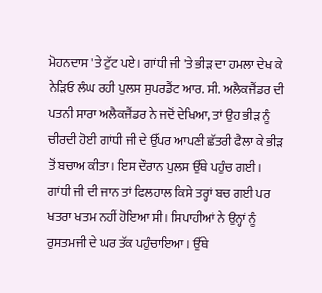ਮੋਹਨਦਾਸ 'ਤੇ ਟੁੱਟ ਪਏ। ਗਾਂਧੀ ਜੀ 'ਤੇ ਭੀੜ ਦਾ ਹਮਲਾ ਦੇਖ ਕੇ ਨੇੜਿਓ ਲੰਘ ਰਹੀ ਪੁਲਸ ਸੁਪਰਡੈਂਟ ਆਰ. ਸੀ. ਅਲੈਕਜੈਂਡਰ ਦੀ ਪਤਨੀ ਸਾਰਾ ਅਲੈਕਜੈਂਡਰ ਨੇ ਜਦੋਂ ਦੇਖਿਆ, ਤਾਂ ਉਹ ਭੀੜ ਨੂੰ ਚੀਰਦੀ ਹੋਈ ਗਾਂਧੀ ਜੀ ਦੇ ਉੱਪਰ ਆਪਣੀ ਛੱਤਰੀ ਫੈਲਾ ਕੇ ਭੀੜ ਤੋਂ ਬਚਾਅ ਕੀਤਾ। ਇਸ ਦੌਰਾਨ ਪੁਲਸ ਉੱਥੇ ਪਹੁੰਚ ਗਈ। ਗਾਂਧੀ ਜੀ ਦੀ ਜਾਨ ਤਾਂ ਫਿਲਹਾਲ ਕਿਸੇ ਤਰ੍ਹਾਂ ਬਚ ਗਈ ਪਰ ਖਤਰਾ ਖਤਮ ਨਹੀਂ ਹੋਇਆ ਸੀ। ਸਿਪਾਹੀਆਂ ਨੇ ਉਨ੍ਹਾਂ ਨੂੰ ਰੁਸਤਮਜੀ ਦੇ ਘਰ ਤੱਕ ਪਹੁੰਚਾਇਆ। ਉੱਥੇ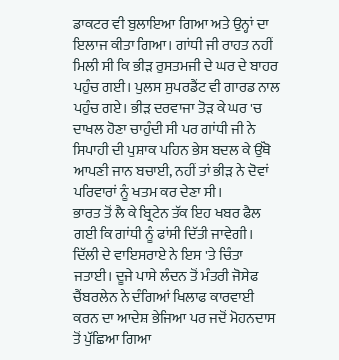ਡਾਕਟਰ ਵੀ ਬੁਲਾਇਆ ਗਿਆ ਅਤੇ ਉਨ੍ਹਾਂ ਦਾ ਇਲਾਜ ਕੀਤਾ ਗਿਆ। ਗਾਂਧੀ ਜੀ ਰਾਹਤ ਨਹੀਂ ਮਿਲੀ ਸੀ ਕਿ ਭੀੜ ਰੁਸਤਮਜੀ ਦੇ ਘਰ ਦੇ ਬਾਹਰ ਪਹੁੰਚ ਗਈ। ਪੁਲਸ ਸੁਪਰਡੈਂਟ ਵੀ ਗਾਰਡ ਨਾਲ ਪਹੁੰਚ ਗਏ। ਭੀੜ ਦਰਵਾਜਾ ਤੋੜ ਕੇ ਘਰ 'ਚ ਦਾਖਲ ਹੋਣਾ ਚਾਹੁੰਦੀ ਸੀ ਪਰ ਗਾਂਧੀ ਜੀ ਨੇ ਸਿਪਾਹੀ ਦੀ ਪੁਸ਼ਾਕ ਪਹਿਨ ਭੇਸ ਬਦਲ ਕੇ ਉੱਥੋ ਆਪਣੀ ਜਾਨ ਬਚਾਈ, ਨਹੀਂ ਤਾਂ ਭੀੜ ਨੇ ਦੋਵਾਂ ਪਰਿਵਾਰਾਂ ਨੂੰ ਖਤਮ ਕਰ ਦੇਣਾ ਸੀ।
ਭਾਰਤ ਤੋਂ ਲੈ ਕੇ ਬ੍ਰਿਟੇਨ ਤੱਕ ਇਹ ਖਬਰ ਫੈਲ ਗਈ ਕਿ ਗਾਂਧੀ ਨੂੰ ਫਾਂਸੀ ਦਿੱਤੀ ਜਾਵੇਗੀ। ਦਿੱਲੀ ਦੇ ਵਾਇਸਰਾਏ ਨੇ ਇਸ 'ਤੇ ਚਿੰਤਾ ਜਤਾਈ। ਦੂਜੇ ਪਾਸੇ ਲੰਦਨ ਤੋਂ ਮੰਤਰੀ ਜੋਸੇਫ ਚੈਂਬਰਲੇਨ ਨੇ ਦੰਗਿਆਂ ਖਿਲਾਫ ਕਾਰਵਾਈ ਕਰਨ ਦਾ ਆਦੇਸ਼ ਭੇਜਿਆ ਪਰ ਜਦੋਂ ਮੋਹਨਦਾਸ ਤੋਂ ਪੁੱਛਿਆ ਗਿਆ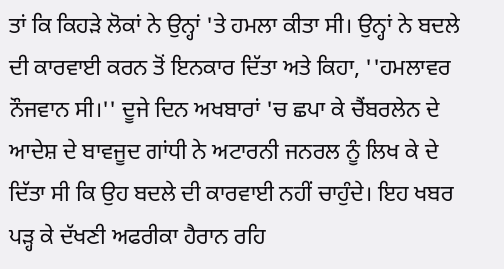ਤਾਂ ਕਿ ਕਿਹੜੇ ਲੋਕਾਂ ਨੇ ਉਨ੍ਹਾਂ 'ਤੇ ਹਮਲਾ ਕੀਤਾ ਸੀ। ਉਨ੍ਹਾਂ ਨੇ ਬਦਲੇ ਦੀ ਕਾਰਵਾਈ ਕਰਨ ਤੋਂ ਇਨਕਾਰ ਦਿੱਤਾ ਅਤੇ ਕਿਹਾ, ''ਹਮਲਾਵਰ ਨੌਜਵਾਨ ਸੀ।'' ਦੂਜੇ ਦਿਨ ਅਖਬਾਰਾਂ 'ਚ ਛਪਾ ਕੇ ਚੈਂਬਰਲੇਨ ਦੇ ਆਦੇਸ਼ ਦੇ ਬਾਵਜੂਦ ਗਾਂਧੀ ਨੇ ਅਟਾਰਨੀ ਜਨਰਲ ਨੂੰ ਲਿਖ ਕੇ ਦੇ ਦਿੱਤਾ ਸੀ ਕਿ ਉਹ ਬਦਲੇ ਦੀ ਕਾਰਵਾਈ ਨਹੀਂ ਚਾਹੁੰਦੇ। ਇਹ ਖਬਰ ਪੜ੍ਹ ਕੇ ਦੱਖਣੀ ਅਫਰੀਕਾ ਹੈਰਾਨ ਰਹਿ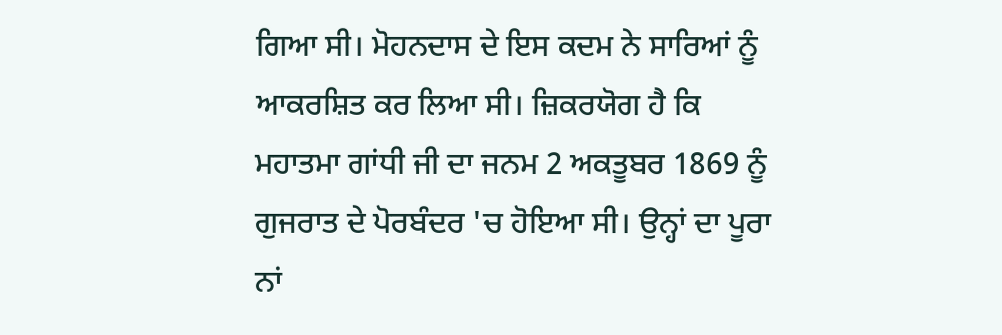ਗਿਆ ਸੀ। ਮੋਹਨਦਾਸ ਦੇ ਇਸ ਕਦਮ ਨੇ ਸਾਰਿਆਂ ਨੂੰ ਆਕਰਸ਼ਿਤ ਕਰ ਲਿਆ ਸੀ। ਜ਼ਿਕਰਯੋਗ ਹੈ ਕਿ ਮਹਾਤਮਾ ਗਾਂਧੀ ਜੀ ਦਾ ਜਨਮ 2 ਅਕਤੂਬਰ 1869 ਨੂੰ ਗੁਜਰਾਤ ਦੇ ਪੋਰਬੰਦਰ 'ਚ ਹੋਇਆ ਸੀ। ਉਨ੍ਹਾਂ ਦਾ ਪੂਰਾ ਨਾਂ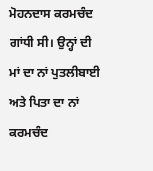ਮੋਹਨਦਾਸ ਕਰਮਚੰਦ ਗਾਂਧੀ ਸੀ। ਉਨ੍ਹਾਂ ਦੀ ਮਾਂ ਦਾ ਨਾਂ ਪੁਤਲੀਬਾਈ ਅਤੇ ਪਿਤਾ ਦਾ ਨਾਂ ਕਰਮਚੰਦ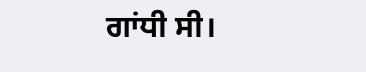ਗਾਂਧੀ ਸੀ।